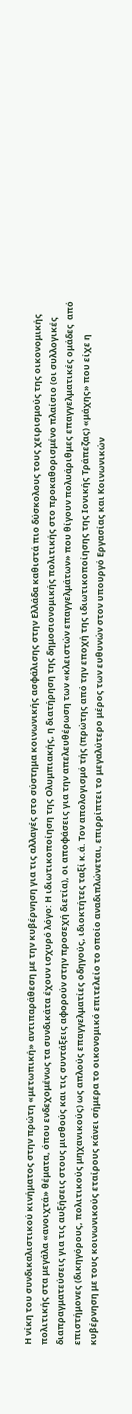Η νίκη του συνδικαλιστικού κινήματος στην πρώτη «μετωπική» αντιπαράθεση με την κυβέρνηση για τις αλλαγές στο σύστημα κοινωνικής ασφάλισης στην Ελλάδα καθιστά πιο δύσκολους τους χειρισμούς της οικονομικής πολιτικής στα μεγάλα «ανοιχτά» θέματα, όπου ενδεχομένως τα συνδικάτα έχουν ισχυρό λόγο: Η ιδιωτικοποίηση της Ολυμπιακής, η διατήρηση της δημοσιονομικής πολιτικής στο προκαθορισμένο πλαίσιο (οι συλλογικές διαπραγματεύσεις για τις αυξήσεις στους μισθούς και τις συντάξεις αφορούν στην προσεχή διετία), οι αποφάσεις για την απελευθέρωση των «κλειστών επαγγελμάτων» που θίγουν πολυάριθμες επαγγελματικές ομάδες  από επιστήμονες (δικηγόρους, πολιτικούς μηχανικούς) ως απλούς επαγγελματίες οδηγούς, ιδιοκτήτες ταξί κ.ά. Τον απολογισμό τής (πρώτης από την εποχή της ιδιωτικοποίησης της Ιονικής Τράπεζας) «μάχης» που είχε η κυβέρνηση με τους κοινωνικούς εταίρους κάνει σήμερα το οικονομικό επιτελείο το οποίο αναδιπλώνεται, επιρρίπτει το μεγαλύτερο μέρος των ευθυνών στον υπουργό Εργασίας και Κοινωνικών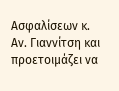Ασφαλίσεων κ. Αν. Γιαννίτση και προετοιμάζει να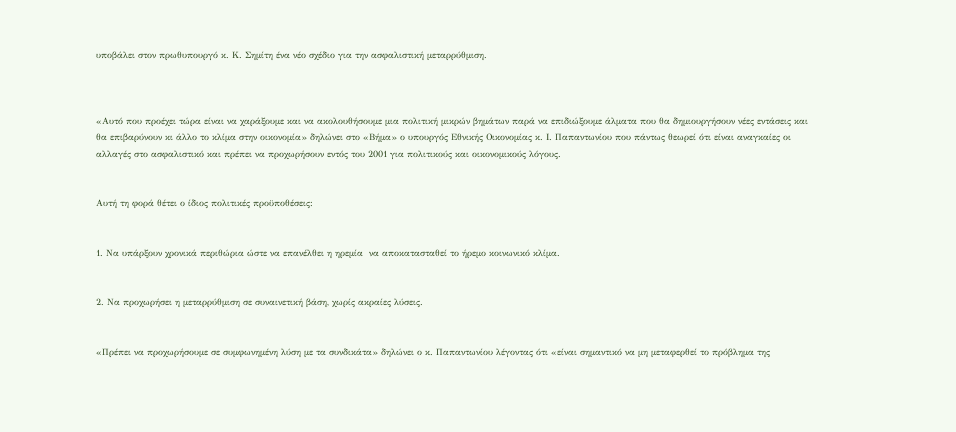υποβάλει στον πρωθυπουργό κ. Κ. Σημίτη ένα νέο σχέδιο για την ασφαλιστική μεταρρύθμιση.



«Αυτό που προέχει τώρα είναι να χαράξουμε και να ακολουθήσουμε μια πολιτική μικρών βημάτων παρά να επιδιώξουμε άλματα που θα δημιουργήσουν νέες εντάσεις και θα επιβαρύνουν κι άλλο το κλίμα στην οικονομία» δηλώνει στο «Βήμα» ο υπουργός Εθνικής Οικονομίας κ. Ι. Παπαντωνίου που πάντως θεωρεί ότι είναι αναγκαίες οι αλλαγές στο ασφαλιστικό και πρέπει να προχωρήσουν εντός του 2001 για πολιτικούς και οικονομικούς λόγους.


Αυτή τη φορά θέτει ο ίδιος πολιτικές προϋποθέσεις:


1. Να υπάρξουν χρονικά περιθώρια ώστε να επανέλθει η ηρεμία  να αποκατασταθεί το ήρεμο κοινωνικό κλίμα.


2. Να προχωρήσει η μεταρρύθμιση σε συναινετική βάση, χωρίς ακραίες λύσεις.


«Πρέπει να προχωρήσουμε σε συμφωνημένη λύση με τα συνδικάτα» δηλώνει ο κ. Παπαντωνίου λέγοντας ότι «είναι σημαντικό να μη μεταφερθεί το πρόβλημα της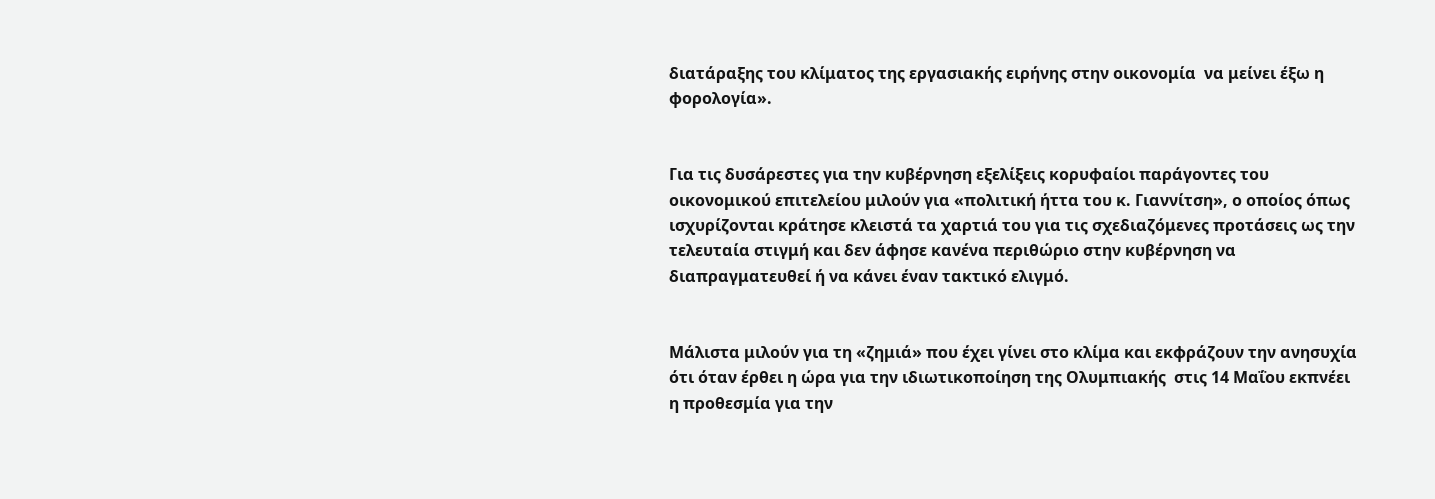διατάραξης του κλίματος της εργασιακής ειρήνης στην οικονομία  να μείνει έξω η φορολογία».


Για τις δυσάρεστες για την κυβέρνηση εξελίξεις κορυφαίοι παράγοντες του οικονομικού επιτελείου μιλούν για «πολιτική ήττα του κ. Γιαννίτση», ο οποίος όπως ισχυρίζονται κράτησε κλειστά τα χαρτιά του για τις σχεδιαζόμενες προτάσεις ως την τελευταία στιγμή και δεν άφησε κανένα περιθώριο στην κυβέρνηση να διαπραγματευθεί ή να κάνει έναν τακτικό ελιγμό.


Μάλιστα μιλούν για τη «ζημιά» που έχει γίνει στο κλίμα και εκφράζουν την ανησυχία ότι όταν έρθει η ώρα για την ιδιωτικοποίηση της Ολυμπιακής  στις 14 Μαΐου εκπνέει η προθεσμία για την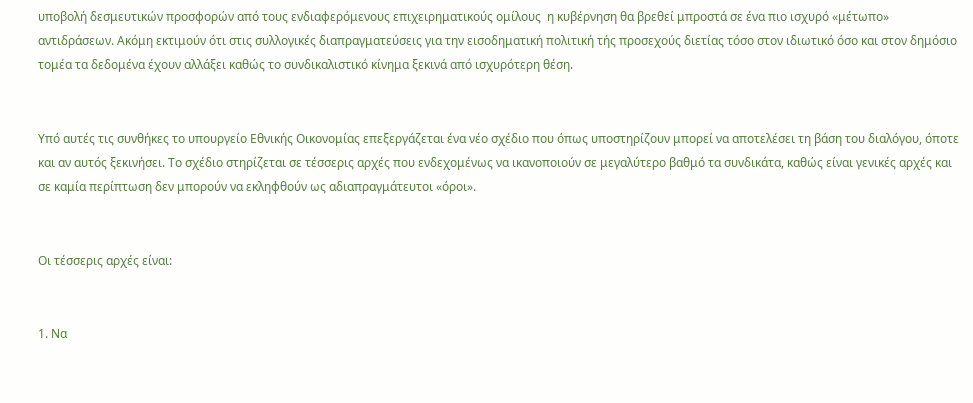υποβολή δεσμευτικών προσφορών από τους ενδιαφερόμενους επιχειρηματικούς ομίλους  η κυβέρνηση θα βρεθεί μπροστά σε ένα πιο ισχυρό «μέτωπο» αντιδράσεων. Ακόμη εκτιμούν ότι στις συλλογικές διαπραγματεύσεις για την εισοδηματική πολιτική τής προσεχούς διετίας τόσο στον ιδιωτικό όσο και στον δημόσιο τομέα τα δεδομένα έχουν αλλάξει καθώς το συνδικαλιστικό κίνημα ξεκινά από ισχυρότερη θέση.


Υπό αυτές τις συνθήκες το υπουργείο Εθνικής Οικονομίας επεξεργάζεται ένα νέο σχέδιο που όπως υποστηρίζουν μπορεί να αποτελέσει τη βάση του διαλόγου, όποτε και αν αυτός ξεκινήσει. Το σχέδιο στηρίζεται σε τέσσερις αρχές που ενδεχομένως να ικανοποιούν σε μεγαλύτερο βαθμό τα συνδικάτα, καθώς είναι γενικές αρχές και σε καμία περίπτωση δεν μπορούν να εκληφθούν ως αδιαπραγμάτευτοι «όροι».


Οι τέσσερις αρχές είναι:


1. Να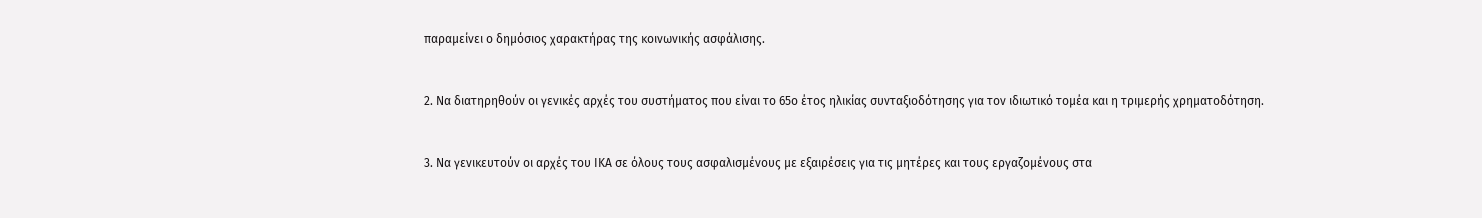παραμείνει ο δημόσιος χαρακτήρας της κοινωνικής ασφάλισης.


2. Να διατηρηθούν οι γενικές αρχές του συστήματος που είναι το 65ο έτος ηλικίας συνταξιοδότησης για τον ιδιωτικό τομέα και η τριμερής χρηματοδότηση.


3. Να γενικευτούν οι αρχές του ΙΚΑ σε όλους τους ασφαλισμένους με εξαιρέσεις για τις μητέρες και τους εργαζομένους στα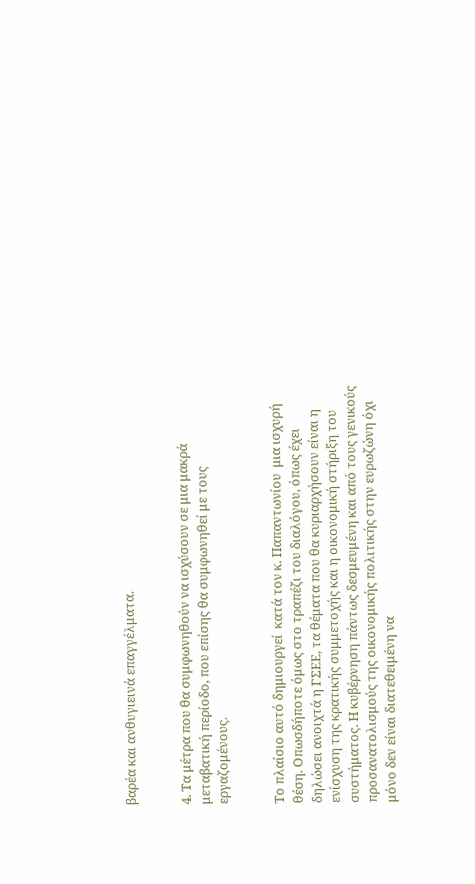βαρέα και ανθυγιεινά επαγγέλματα.


4. Τα μέτρα που θα συμφωνηθούν να ισχύσουν σε μια μακρά μεταβατική περίοδο, που επίσης θα συμφωνηθεί με τους εργαζομένους.


Το πλαίσιο αυτό δημιουργεί  κατά τον κ. Παπαντωνίου  μια ισχυρή θέση. Οπωσδήποτε όμως στο τραπέζι του διαλόγου, όπως έχει δηλώσει ανοιχτά η ΓΣΕΕ, τα θέματα που θα κυριαρχήσουν είναι η ενίσχυση της κρατικής συμμετοχής και η οικονομική στήριξη του συστήματος. Η κυβέρνηση πάντως δεσμευμένη και από τους γενικούς προσανατολισμούς της οικονομικής πολιτικής στην ευρωζώνη όχι μόνο δεν είναι διατεθειμένη να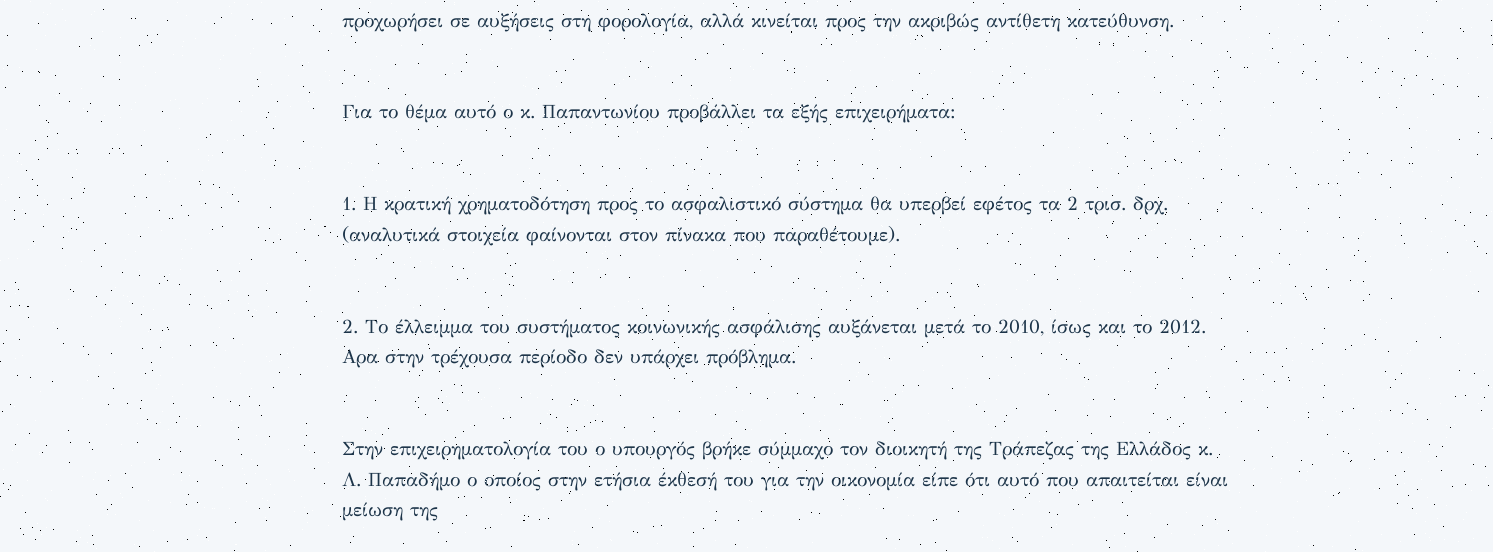προχωρήσει σε αυξήσεις στη φορολογία, αλλά κινείται προς την ακριβώς αντίθετη κατεύθυνση.


Για το θέμα αυτό ο κ. Παπαντωνίου προβάλλει τα εξής επιχειρήματα:


1. Η κρατική χρηματοδότηση προς το ασφαλιστικό σύστημα θα υπερβεί εφέτος τα 2 τρισ. δρχ. (αναλυτικά στοιχεία φαίνονται στον πίνακα που παραθέτουμε).


2. Το έλλειμμα του συστήματος κοινωνικής ασφάλισης αυξάνεται μετά το 2010, ίσως και το 2012. Αρα στην τρέχουσα περίοδο δεν υπάρχει πρόβλημα.


Στην επιχειρηματολογία του ο υπουργός βρήκε σύμμαχο τον διοικητή της Τράπεζας της Ελλάδος κ. Λ. Παπαδήμο ο οποίος στην ετήσια έκθεσή του για την οικονομία είπε ότι αυτό που απαιτείται είναι μείωση της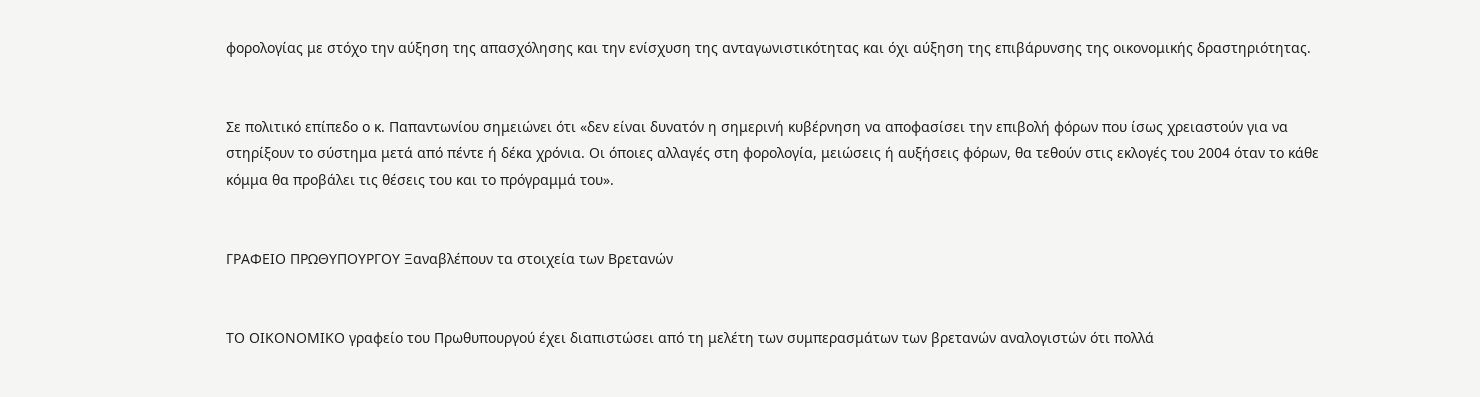φορολογίας με στόχο την αύξηση της απασχόλησης και την ενίσχυση της ανταγωνιστικότητας και όχι αύξηση της επιβάρυνσης της οικονομικής δραστηριότητας.


Σε πολιτικό επίπεδο ο κ. Παπαντωνίου σημειώνει ότι «δεν είναι δυνατόν η σημερινή κυβέρνηση να αποφασίσει την επιβολή φόρων που ίσως χρειαστούν για να στηρίξουν το σύστημα μετά από πέντε ή δέκα χρόνια. Οι όποιες αλλαγές στη φορολογία, μειώσεις ή αυξήσεις φόρων, θα τεθούν στις εκλογές του 2004 όταν το κάθε κόμμα θα προβάλει τις θέσεις του και το πρόγραμμά του».


ΓΡΑΦΕΙΟ ΠΡΩΘΥΠΟΥΡΓΟΥ Ξαναβλέπουν τα στοιχεία των Βρετανών


ΤΟ ΟΙΚΟΝΟΜΙΚΟ γραφείο του Πρωθυπουργού έχει διαπιστώσει από τη μελέτη των συμπερασμάτων των βρετανών αναλογιστών ότι πολλά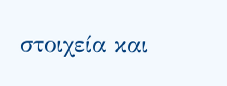στοιχεία και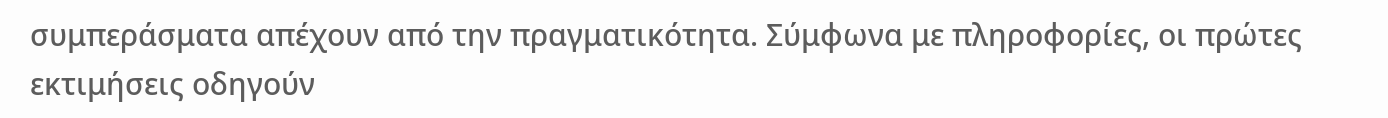συμπεράσματα απέχουν από την πραγματικότητα. Σύμφωνα με πληροφορίες, οι πρώτες εκτιμήσεις οδηγούν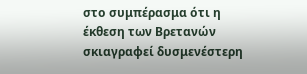στο συμπέρασμα ότι η έκθεση των Βρετανών σκιαγραφεί δυσμενέστερη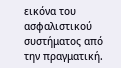εικόνα του ασφαλιστικού συστήματος από την πραγματική.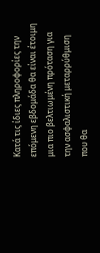Κατά τις ίδιες πληροφορίες την επόμενη εβδομάδα θα είναι έτοιμη μια πιο βελτιωμένη πρόταση για την ασφαλιστική μεταρρύθμιση που θα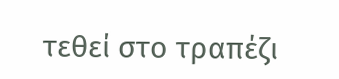τεθεί στο τραπέζι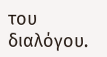του διαλόγου.